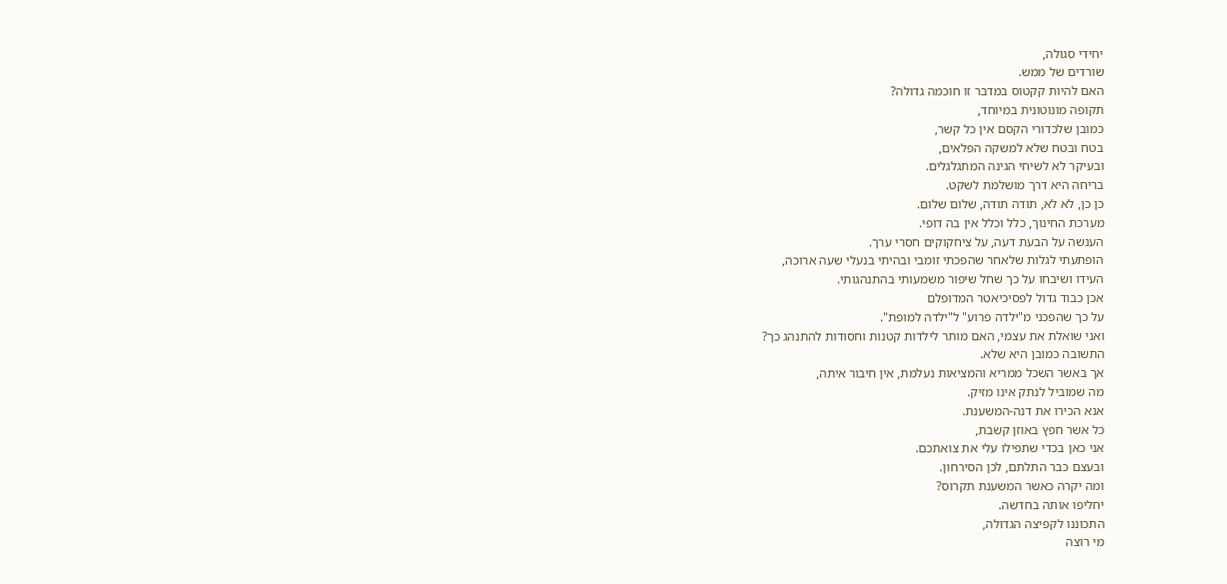יחידי סגולה,
שורדים של ממש.
האם להיות קקטוס במדבר זו חוכמה גדולה?
תקופה מונוטונית במיוחד,
כמובן שלכדורי הקסם אין כל קשר,
בטח ובטח שלא למשקה הפלאים,
ובעיקר לא לשיחי הגינה המתגלגלים.
בריחה היא דרך מושלמת לשקט.
כן כן, לא לא, תודה תודה, שלום שלום.
מערכת החינוך, כלל וכלל אין בה דופי.
הענשה על הבעת דעה, על ציחקוקים חסרי ערך.
הופתעתי לגלות שלאחר שהפכתי זומבי ובהיתי בנעלי שעה ארוכה,
העידו ושיבחו על כך שחל שיפור משמעותי בהתנהגותי.
אכן כבוד גדול לפסיכיאטר המדופלם
על כך שהפכני מ"ילדה פרוע" ל"ילדה למופת".
ואני שואלת את עצמי, האם מותר לילדות קטנות וחסודות להתנהג כך?
התשובה כמובן היא שלא.
אך באשר השכל ממריא והמציאות נעלמת, אין חיבור איתה,
מה שמוביל לנתק אינו מזיק.
אנא הכירו את דנה-המשענת.
כל אשר חפץ באוזן קשבת,
אני כאן בכדי שתפילו עלי את צואתכם.
ובעצם כבר התלתם, לכן הסירחון.
ומה יקרה כאשר המשענת תקרוס?
יחליפו אותה בחדשה.
התכוננו לקפיצה הגדולה,
מי רוצה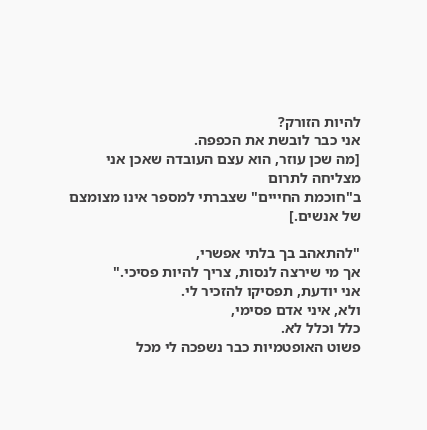להיות הזורק?
אני כבר לובשת את הכפפה.
[מה שכן עוזר, הוא עצם העובדה שאכן אני מצליחה לתרום
ב"חוכמת החייים" שצברתי למספר אינו מצומצם של אנשים.]

"להתאהב בך בלתי אפשרי,
אך מי שירצה לנסות, צריך להיות פסיכי."
אני יודעת, תפסיקו להזכיר לי.
ולא, איני אדם פסימי,
כלל וכלל לא.
פשוט האופטמיות כבר נשפכה לי מכל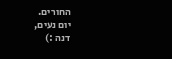החורים.
יום נעים,
דנה :)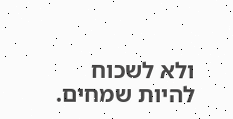ולא לשכוח להיות שמחים.